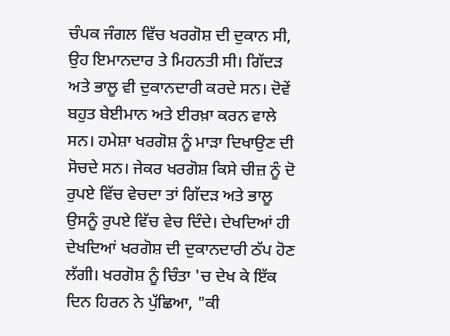ਚੰਪਕ ਜੰਗਲ ਵਿੱਚ ਖਰਗੋਸ਼ ਦੀ ਦੁਕਾਨ ਸੀ, ਉਹ ਇਮਾਨਦਾਰ ਤੇ ਮਿਹਨਤੀ ਸੀ। ਗਿੱਦੜ ਅਤੇ ਭਾਲੂ ਵੀ ਦੁਕਾਨਦਾਰੀ ਕਰਦੇ ਸਨ। ਦੋਵੇਂ ਬਹੁਤ ਬੇਈਮਾਨ ਅਤੇ ਈਰਖ਼ਾ ਕਰਨ ਵਾਲੇ ਸਨ। ਹਮੇਸ਼ਾ ਖਰਗੋਸ਼ ਨੂੰ ਮਾੜਾ ਦਿਖਾਉਣ ਦੀ ਸੋਚਦੇ ਸਨ। ਜੇਕਰ ਖਰਗੋਸ਼ ਕਿਸੇ ਚੀਜ਼ ਨੂੰ ਦੋ ਰੁਪਏ ਵਿੱਚ ਵੇਚਦਾ ਤਾਂ ਗਿੱਦੜ ਅਤੇ ਭਾਲੂ ਉਸਨੂੰ ਰੁਪਏ ਵਿੱਚ ਵੇਚ ਦਿੰਦੇ। ਦੇਖਦਿਆਂ ਹੀ ਦੇਖਦਿਆਂ ਖਰਗੋਸ਼ ਦੀ ਦੁਕਾਨਦਾਰੀ ਠੱਪ ਹੋਣ ਲੱਗੀ। ਖਰਗੋਸ਼ ਨੂੰ ਚਿੰਤਾ 'ਚ ਦੇਖ ਕੇ ਇੱਕ ਦਿਨ ਹਿਰਨ ਨੇ ਪੁੱਛਿਆ, "ਕੀ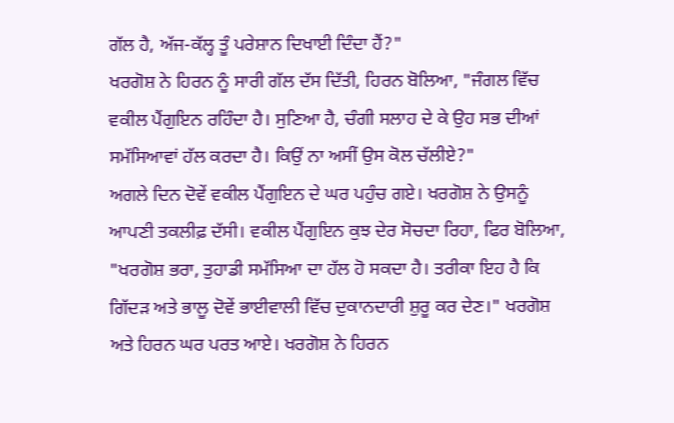ਗੱਲ ਹੈ, ਅੱਜ-ਕੱਲ੍ਹ ਤੂੰ ਪਰੇਸ਼ਾਨ ਦਿਖਾਈ ਦਿੰਦਾ ਹੈਂ?"
ਖਰਗੋਸ਼ ਨੇ ਹਿਰਨ ਨੂੰ ਸਾਰੀ ਗੱਲ ਦੱਸ ਦਿੱਤੀ, ਹਿਰਨ ਬੋਲਿਆ, "ਜੰਗਲ ਵਿੱਚ ਵਕੀਲ ਪੈਂਗੁਇਨ ਰਹਿੰਦਾ ਹੈ। ਸੁਣਿਆ ਹੈ, ਚੰਗੀ ਸਲਾਹ ਦੇ ਕੇ ਉਹ ਸਭ ਦੀਆਂ ਸਮੱਸਿਆਵਾਂ ਹੱਲ ਕਰਦਾ ਹੈ। ਕਿਉਂ ਨਾ ਅਸੀਂ ਉਸ ਕੋਲ ਚੱਲੀਏ?"
ਅਗਲੇ ਦਿਨ ਦੋਵੇਂ ਵਕੀਲ ਪੈਂਗੁਇਨ ਦੇ ਘਰ ਪਹੁੰਚ ਗਏ। ਖਰਗੋਸ਼ ਨੇ ਉਸਨੂੰ ਆਪਣੀ ਤਕਲੀਫ਼ ਦੱਸੀ। ਵਕੀਲ ਪੈਂਗੁਇਨ ਕੁਝ ਦੇਰ ਸੋਚਦਾ ਰਿਹਾ, ਫਿਰ ਬੋਲਿਆ, "ਖਰਗੋਸ਼ ਭਰਾ, ਤੁਹਾਡੀ ਸਮੱਸਿਆ ਦਾ ਹੱਲ ਹੋ ਸਕਦਾ ਹੈ। ਤਰੀਕਾ ਇਹ ਹੈ ਕਿ ਗਿੱਦੜ ਅਤੇ ਭਾਲੂ ਦੋਵੇਂ ਭਾਈਵਾਲੀ ਵਿੱਚ ਦੁਕਾਨਦਾਰੀ ਸ਼ੁਰੂ ਕਰ ਦੇਣ।" ਖਰਗੋਸ਼ ਅਤੇ ਹਿਰਨ ਘਰ ਪਰਤ ਆਏ। ਖਰਗੋਸ਼ ਨੇ ਹਿਰਨ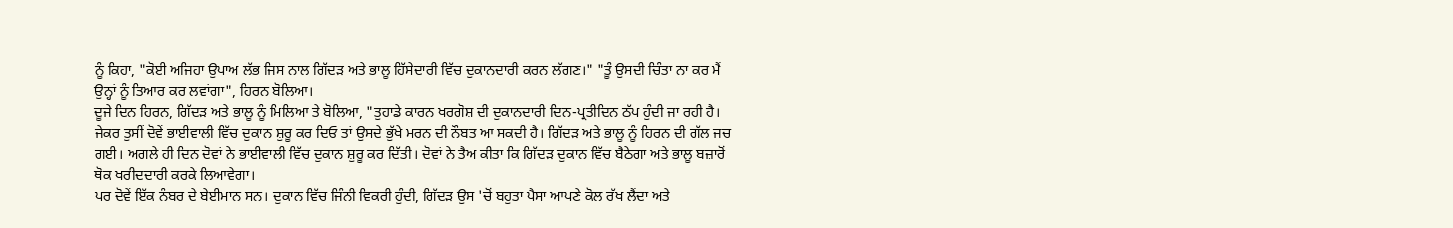ਨੂੰ ਕਿਹਾ, "ਕੋਈ ਅਜਿਹਾ ਉਪਾਅ ਲੱਭ ਜਿਸ ਨਾਲ ਗਿੱਦੜ ਅਤੇ ਭਾਲੂ ਹਿੱਸੇਦਾਰੀ ਵਿੱਚ ਦੁਕਾਨਦਾਰੀ ਕਰਨ ਲੱਗਣ।" "ਤੂੰ ਉਸਦੀ ਚਿੰਤਾ ਨਾ ਕਰ ਮੈਂ ਉਨ੍ਹਾਂ ਨੂੰ ਤਿਆਰ ਕਰ ਲਵਾਂਗਾ", ਹਿਰਨ ਬੋਲਿਆ।
ਦੂਜੇ ਦਿਨ ਹਿਰਨ, ਗਿੱਦੜ ਅਤੇ ਭਾਲੂ ਨੂੰ ਮਿਲਿਆ ਤੇ ਬੋਲਿਆ, "ਤੁਹਾਡੇ ਕਾਰਨ ਖਰਗੋਸ਼ ਦੀ ਦੁਕਾਨਦਾਰੀ ਦਿਨ-ਪ੍ਰਤੀਦਿਨ ਠੱਪ ਹੁੰਦੀ ਜਾ ਰਹੀ ਹੈ। ਜੇਕਰ ਤੁਸੀਂ ਦੋਵੇਂ ਭਾਈਵਾਲੀ ਵਿੱਚ ਦੁਕਾਨ ਸ਼ੁਰੂ ਕਰ ਦਿਓ ਤਾਂ ਉਸਦੇ ਭੁੱਖੇ ਮਰਨ ਦੀ ਨੌਬਤ ਆ ਸਕਦੀ ਹੈ। ਗਿੱਦੜ ਅਤੇ ਭਾਲੂ ਨੂੰ ਹਿਰਨ ਦੀ ਗੱਲ ਜਚ ਗਈ। ਅਗਲੇ ਹੀ ਦਿਨ ਦੋਵਾਂ ਨੇ ਭਾਈਵਾਲੀ ਵਿੱਚ ਦੁਕਾਨ ਸ਼ੁਰੂ ਕਰ ਦਿੱਤੀ। ਦੋਵਾਂ ਨੇ ਤੈਅ ਕੀਤਾ ਕਿ ਗਿੱਦੜ ਦੁਕਾਨ ਵਿੱਚ ਬੈਠੇਗਾ ਅਤੇ ਭਾਲੂ ਬਜ਼ਾਰੋਂ ਥੋਕ ਖਰੀਦਦਾਰੀ ਕਰਕੇ ਲਿਆਵੇਗਾ।
ਪਰ ਦੋਵੇਂ ਇੱਕ ਨੰਬਰ ਦੇ ਬੇਈਮਾਨ ਸਨ। ਦੁਕਾਨ ਵਿੱਚ ਜਿੰਨੀ ਵਿਕਰੀ ਹੁੰਦੀ, ਗਿੱਦੜ ਉਸ 'ਚੋਂ ਬਹੁਤਾ ਪੈਸਾ ਆਪਣੇ ਕੋਲ ਰੱਖ ਲੈਂਦਾ ਅਤੇ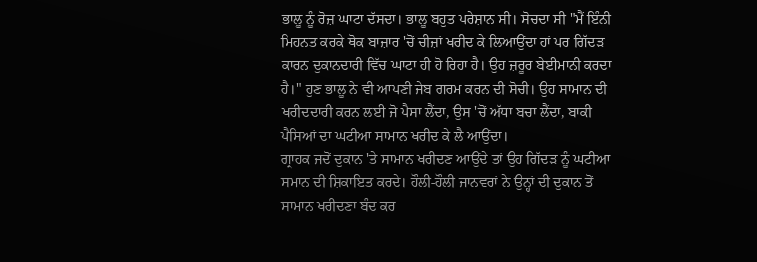ਭਾਲੂ ਨੂੰ ਰੋਜ਼ ਘਾਟਾ ਦੱਸਦਾ। ਭਾਲੂ ਬਹੁਤ ਪਰੇਸ਼ਾਨ ਸੀ। ਸੋਚਦਾ ਸੀ "ਮੈਂ ਇੰਨੀ ਮਿਹਨਤ ਕਰਕੇ ਥੋਕ ਬਾਜ਼ਾਰ 'ਚੋਂ ਚੀਜ਼ਾਂ ਖਰੀਦ ਕੇ ਲਿਆਉਂਦਾ ਹਾਂ ਪਰ ਗਿੱਦੜ ਕਾਰਨ ਦੁਕਾਨਦਾਰੀ ਵਿੱਚ ਘਾਟਾ ਹੀ ਹੋ ਰਿਹਾ ਹੈ। ਉਹ ਜ਼ਰੂਰ ਬੇਈਮਾਨੀ ਕਰਦਾ ਹੈ।" ਹੁਣ ਭਾਲੂ ਨੇ ਵੀ ਆਪਣੀ ਜੇਬ ਗਰਮ ਕਰਨ ਦੀ ਸੋਚੀ। ਉਹ ਸਾਮਾਨ ਦੀ ਖਰੀਦਦਾਰੀ ਕਰਨ ਲਈ ਜੋ ਪੈਸਾ ਲੈਂਦਾ, ਉਸ 'ਚੋਂ ਅੱਧਾ ਬਚਾ ਲੈਂਦਾ, ਬਾਕੀ ਪੈਸਿਆਂ ਦਾ ਘਟੀਆ ਸਾਮਾਨ ਖਰੀਦ ਕੇ ਲੈ ਆਉਂਦਾ।
ਗ੍ਰਾਹਕ ਜਦੋਂ ਦੁਕਾਨ 'ਤੇ ਸਾਮਾਨ ਖਰੀਦਣ ਆਉਂਦੇ ਤਾਂ ਉਹ ਗਿੱਦੜ ਨੂੰ ਘਟੀਆ ਸਮਾਨ ਦੀ ਸ਼ਿਕਾਇਤ ਕਰਦੇ। ਹੌਲੀ-ਹੌਲੀ ਜਾਨਵਰਾਂ ਨੇ ਉਨ੍ਹਾਂ ਦੀ ਦੁਕਾਨ ਤੋਂ ਸਾਮਾਨ ਖਰੀਦਣਾ ਬੰਦ ਕਰ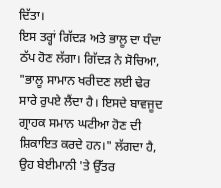ਦਿੱਤਾ।
ਇਸ ਤਰ੍ਹਾਂ ਗਿੱਦੜ ਅਤੇ ਭਾਲੂ ਦਾ ਧੰਦਾ ਠੱਪ ਹੋਣ ਲੱਗਾ। ਗਿੱਦੜ ਨੇ ਸੋਚਿਆ, "ਭਾਲੂ ਸਾਮਾਨ ਖਰੀਦਣ ਲਈ ਢੇਰ ਸਾਰੇ ਰੁਪਏ ਲੈਂਦਾ ਹੈ। ਇਸਦੇ ਬਾਵਜੂਦ ਗ੍ਰਾਹਕ ਸਮਾਨ ਘਟੀਆ ਹੋਣ ਦੀ ਸ਼ਿਕਾਇਤ ਕਰਦੇ ਹਨ।" ਲੱਗਦਾ ਹੈ, ਉਹ ਬੇਈਮਾਨੀ 'ਤੇ ਉੱਤਰ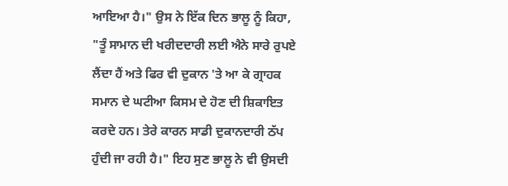ਆਇਆ ਹੈ।" ਉਸ ਨੇ ਇੱਕ ਦਿਨ ਭਾਲੂ ਨੂੰ ਕਿਹਾ, "ਤੂੰ ਸਾਮਾਨ ਦੀ ਖਰੀਦਦਾਰੀ ਲਈ ਐਨੇ ਸਾਰੇ ਰੁਪਏ ਲੈਂਦਾ ਹੈਂ ਅਤੇ ਫਿਰ ਵੀ ਦੁਕਾਨ 'ਤੇ ਆ ਕੇ ਗ੍ਰਾਹਕ ਸਮਾਨ ਦੇ ਘਟੀਆ ਕਿਸਮ ਦੇ ਹੋਣ ਦੀ ਸ਼ਿਕਾਇਤ ਕਰਦੇ ਹਨ। ਤੇਰੇ ਕਾਰਨ ਸਾਡੀ ਦੁਕਾਨਦਾਰੀ ਠੱਪ ਹੁੰਦੀ ਜਾ ਰਹੀ ਹੈ।" ਇਹ ਸੁਣ ਭਾਲੂ ਨੇ ਵੀ ਉਸਦੀ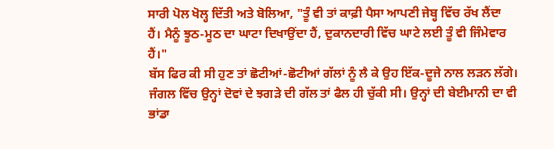ਸਾਰੀ ਪੋਲ ਖੋਲ੍ਹ ਦਿੱਤੀ ਅਤੇ ਬੋਲਿਆ, "ਤੂੰ ਵੀ ਤਾਂ ਕਾਫ਼ੀ ਪੈਸਾ ਆਪਣੀ ਜੇਬ੍ਹ ਵਿੱਚ ਰੱਖ ਲੈਂਦਾ ਹੈਂ। ਮੈਨੂੰ ਝੂਠ-ਮੂਠ ਦਾ ਘਾਟਾ ਦਿਖਾਉਂਦਾ ਹੈਂ, ਦੁਕਾਨਦਾਰੀ ਵਿੱਚ ਘਾਟੇ ਲਈ ਤੂੰ ਵੀ ਜਿੰਮੇਵਾਰ ਹੈਂ।"
ਬੱਸ ਫਿਰ ਕੀ ਸੀ ਹੁਣ ਤਾਂ ਛੋਟੀਆਂ-ਛੋਟੀਆਂ ਗੱਲਾਂ ਨੂੰ ਲੈ ਕੇ ਉਹ ਇੱਕ-ਦੂਜੇ ਨਾਲ ਲੜਨ ਲੱਗੇ। ਜੰਗਲ ਵਿੱਚ ਉਨ੍ਹਾਂ ਦੋਵਾਂ ਦੇ ਝਗੜੇ ਦੀ ਗੱਲ ਤਾਂ ਫੈਲ ਹੀ ਚੁੱਕੀ ਸੀ। ਉਨ੍ਹਾਂ ਦੀ ਬੇਈਮਾਨੀ ਦਾ ਵੀ ਭਾਂਡਾ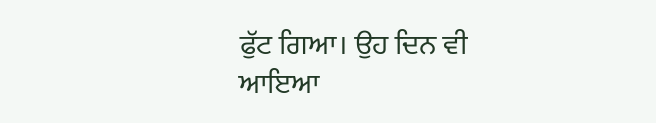ਫੁੱਟ ਗਿਆ। ਉਹ ਦਿਨ ਵੀ ਆਇਆ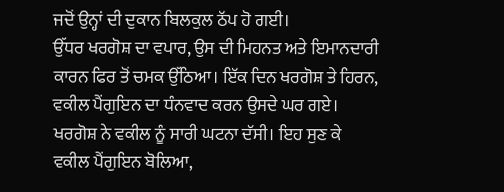ਜਦੋਂ ਉਨ੍ਹਾਂ ਦੀ ਦੁਕਾਨ ਬਿਲਕੁਲ ਠੱਪ ਹੋ ਗਈ।
ਉੱਧਰ ਖਰਗੋਸ਼ ਦਾ ਵਪਾਰ, ਉਸ ਦੀ ਮਿਹਨਤ ਅਤੇ ਇਮਾਨਦਾਰੀ ਕਾਰਨ ਫਿਰ ਤੋਂ ਚਮਕ ਉੱਠਿਆ। ਇੱਕ ਦਿਨ ਖਰਗੋਸ਼ ਤੇ ਹਿਰਨ, ਵਕੀਲ ਪੈਂਗੁਇਨ ਦਾ ਧੰਨਵਾਦ ਕਰਨ ਉਸਦੇ ਘਰ ਗਏ। ਖਰਗੋਸ਼ ਨੇ ਵਕੀਲ ਨੂੰ ਸਾਰੀ ਘਟਨਾ ਦੱਸੀ। ਇਹ ਸੁਣ ਕੇ ਵਕੀਲ ਪੈਂਗੁਇਨ ਬੋਲਿਆ,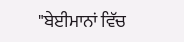"ਬੇਈਮਾਨਾਂ ਵਿੱਚ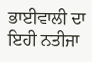ਭਾਈਵਾਲੀ ਦਾ ਇਹੀ ਨਤੀਜਾ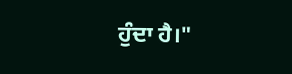ਹੁੰਦਾ ਹੈ।"